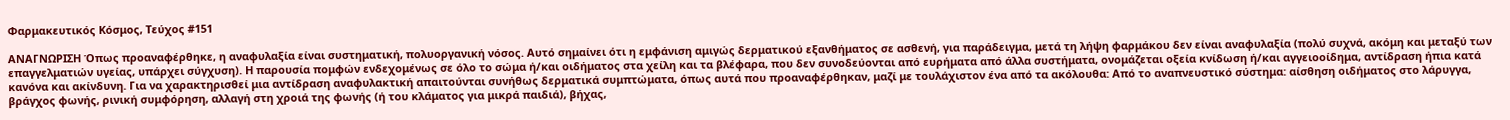Φαρμακευτικός Κόσμος, Τεύχος #151

ΑNAΓΝΩΡΙΣΗ Όπως προαναφέρθηκε, η αναφυλαξία είναι συστηματική, πολυοργανική νόσος. Αυτό σημαίνει ότι η εμφάνιση αμιγώς δερματικού εξανθήματος σε ασθενή, για παράδειγμα, μετά τη λήψη φαρμάκου δεν είναι αναφυλαξία (πολύ συχνά, ακόμη και μεταξύ των επαγγελματιών υγείας, υπάρχει σύγχυση). Η παρουσία πομφών ενδεχομένως σε όλο το σώμα ή/και οιδήματος στα χείλη και τα βλέφαρα, που δεν συνοδεύονται από ευρήματα από άλλα συστήματα, ονομάζεται οξεία κνίδωση ή/και αγγειοοίδημα, αντίδραση ήπια κατά κανόνα και ακίνδυνη. Για να χαρακτηρισθεί μια αντίδραση αναφυλακτική απαιτούνται συνήθως δερματικά συμπτώματα, όπως αυτά που προαναφέρθηκαν, μαζί με τουλάχιστον ένα από τα ακόλουθα: Από το αναπνευστικό σύστημα: αίσθηση οιδήματος στο λάρυγγα, βράγχος φωνής, ρινική συμφόρηση, αλλαγή στη χροιά της φωνής (ή του κλάματος για μικρά παιδιά), βήχας,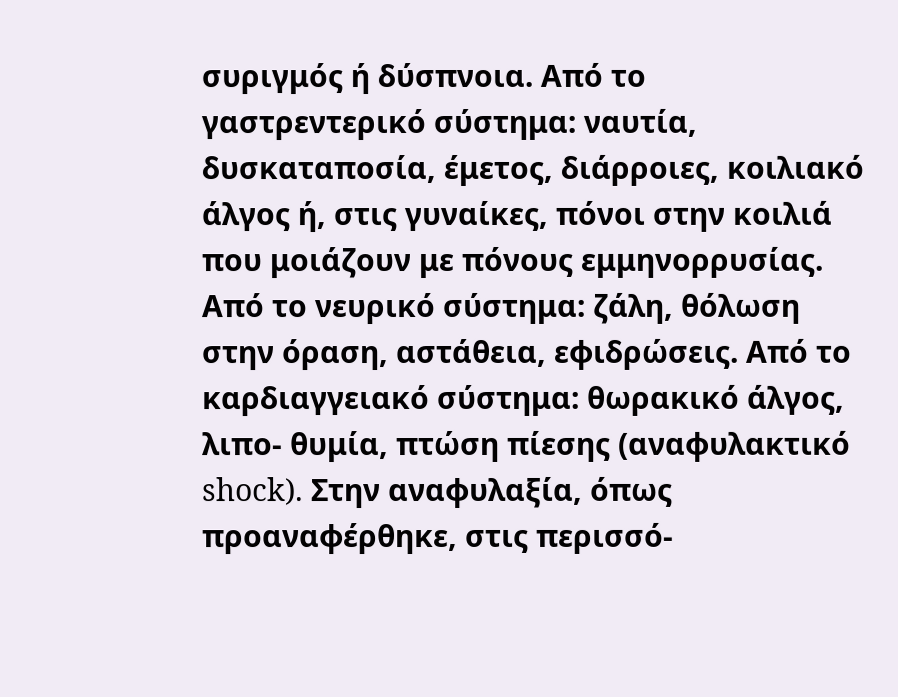συριγμός ή δύσπνοια. Από το γαστρεντερικό σύστημα: ναυτία, δυσκαταποσία, έμετος, διάρροιες, κοιλιακό άλγος ή, στις γυναίκες, πόνοι στην κοιλιά που μοιάζουν με πόνους εμμηνορρυσίας. Από το νευρικό σύστημα: ζάλη, θόλωση στην όραση, αστάθεια, εφιδρώσεις. Από το καρδιαγγειακό σύστημα: θωρακικό άλγος, λιπο- θυμία, πτώση πίεσης (αναφυλακτικό shock). Στην αναφυλαξία, όπως προαναφέρθηκε, στις περισσό-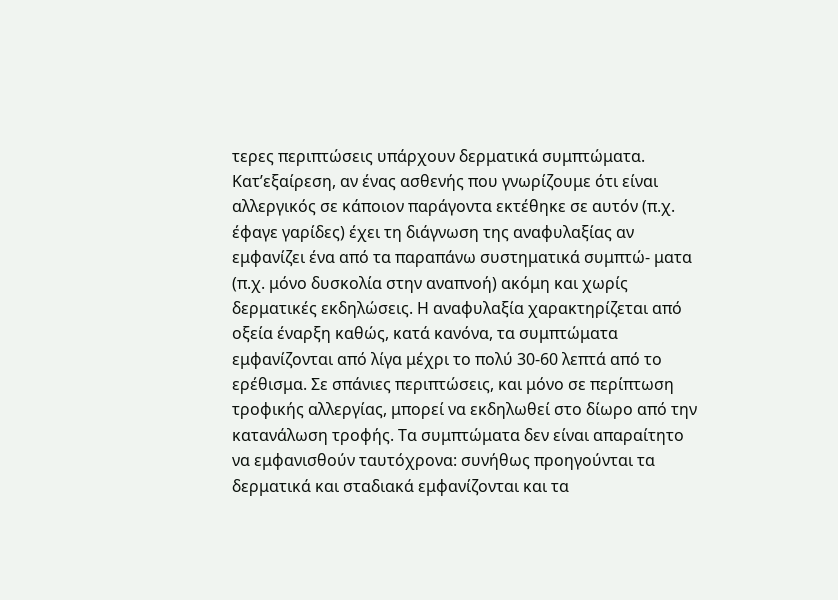τερες περιπτώσεις υπάρχουν δερματικά συμπτώματα. Κατ’εξαίρεση, αν ένας ασθενής που γνωρίζουμε ότι είναι αλλεργικός σε κάποιον παράγοντα εκτέθηκε σε αυτόν (π.χ. έφαγε γαρίδες) έχει τη διάγνωση της αναφυλαξίας αν εμφανίζει ένα από τα παραπάνω συστηματικά συμπτώ- ματα (π.χ. μόνο δυσκολία στην αναπνοή) ακόμη και χωρίς δερματικές εκδηλώσεις. Η αναφυλαξία χαρακτηρίζεται από οξεία έναρξη καθώς, κατά κανόνα, τα συμπτώματα εμφανίζονται από λίγα μέχρι το πολύ 30-60 λεπτά από το ερέθισμα. Σε σπάνιες περιπτώσεις, και μόνο σε περίπτωση τροφικής αλλεργίας, μπορεί να εκδηλωθεί στο δίωρο από την κατανάλωση τροφής. Τα συμπτώματα δεν είναι απαραίτητο να εμφανισθούν ταυτόχρονα: συνήθως προηγούνται τα δερματικά και σταδιακά εμφανίζονται και τα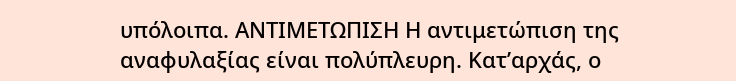υπόλοιπα. ΑΝΤΙΜΕΤΩΠΙΣΗ Η αντιμετώπιση της αναφυλαξίας είναι πολύπλευρη. Κατ’αρχάς, ο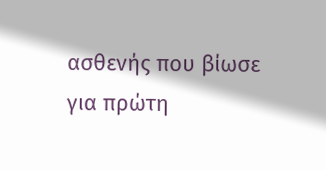ασθενής που βίωσε για πρώτη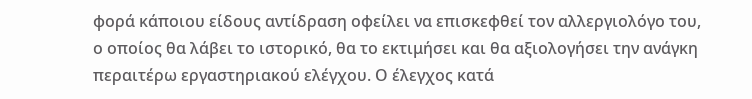φορά κάποιου είδους αντίδραση οφείλει να επισκεφθεί τον αλλεργιολόγο του, ο οποίος θα λάβει το ιστορικό, θα το εκτιμήσει και θα αξιολογήσει την ανάγκη περαιτέρω εργαστηριακού ελέγχου. Ο έλεγχος κατά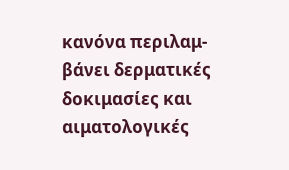κανόνα περιλαμ- βάνει δερματικές δοκιμασίες και αιματολογικές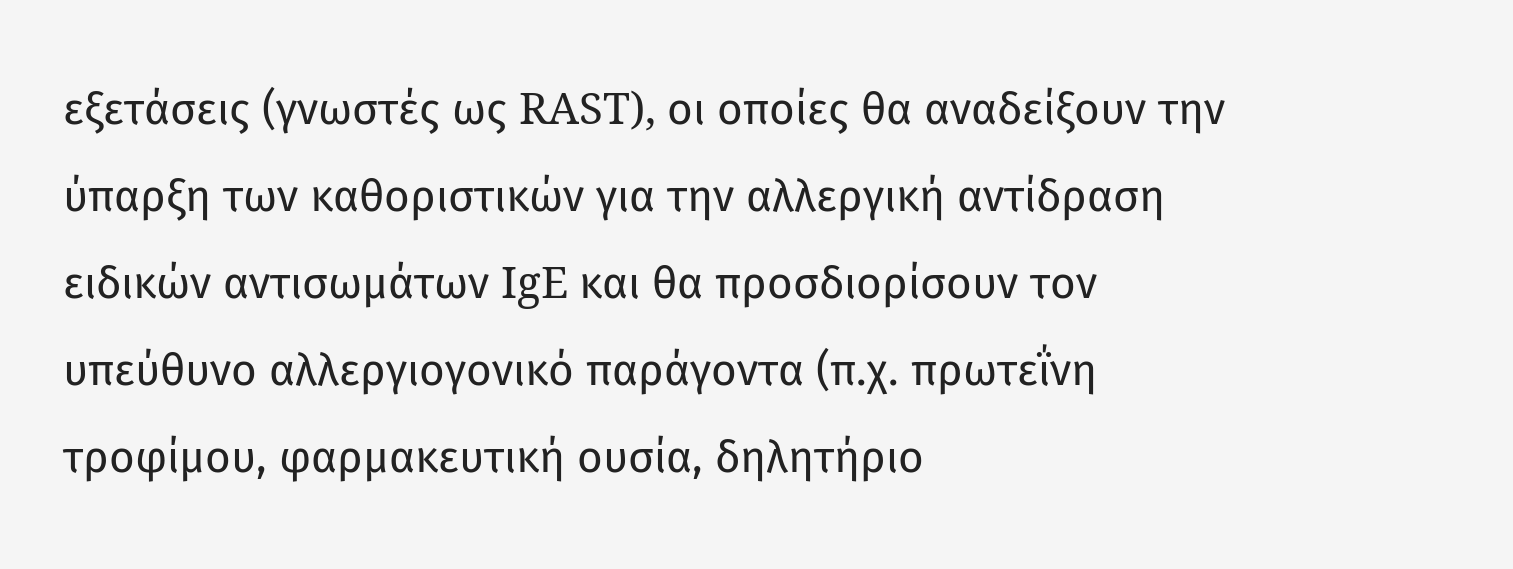εξετάσεις (γνωστές ως RAST), οι οποίες θα αναδείξουν την ύπαρξη των καθοριστικών για την αλλεργική αντίδραση ειδικών αντισωμάτων IgE και θα προσδιορίσουν τον υπεύθυνο αλλεργιογονικό παράγοντα (π.χ. πρωτεΐνη τροφίμου, φαρμακευτική ουσία, δηλητήριο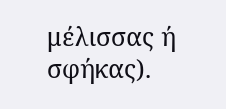μέλισσας ή σφήκας).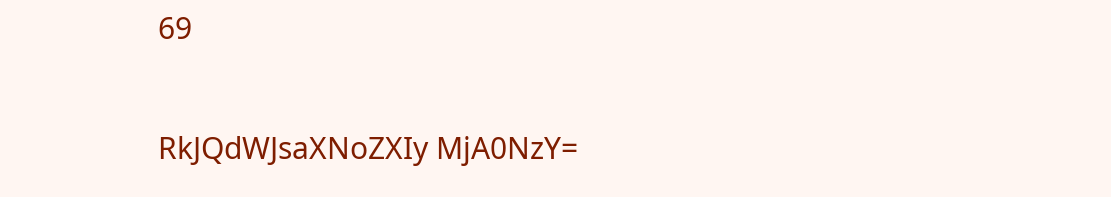69

RkJQdWJsaXNoZXIy MjA0NzY=